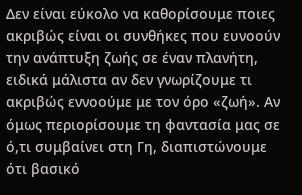Δεν είναι εύκολο να καθορίσουμε ποιες ακριβώς είναι οι συνθήκες που ευνοούν την ανάπτυξη ζωής σε έναν πλανήτη, ειδικά μάλιστα αν δεν γνωρίζουμε τι ακριβώς εννοούμε με τον όρο «ζωή». Αν όμως περιορίσουμε τη φαντασία μας σε ό,τι συμβαίνει στη Γη, διαπιστώνουμε ότι βασικό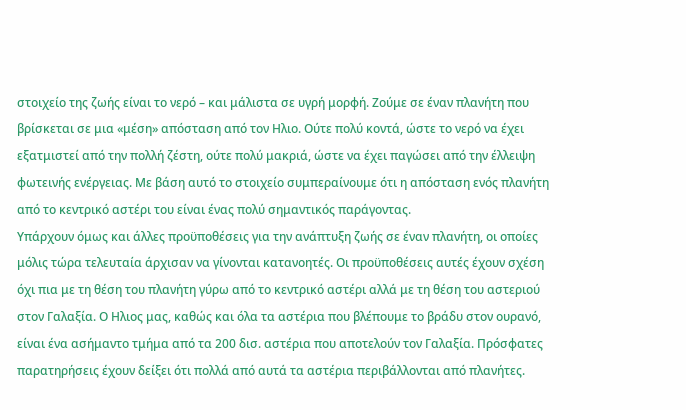στοιχείο της ζωής είναι το νερό – και μάλιστα σε υγρή μορφή. Ζούμε σε έναν πλανήτη που βρίσκεται σε μια «μέση» απόσταση από τον Ηλιο. Ούτε πολύ κοντά, ώστε το νερό να έχει εξατμιστεί από την πολλή ζέστη, ούτε πολύ μακριά, ώστε να έχει παγώσει από την έλλειψη φωτεινής ενέργειας. Με βάση αυτό το στοιχείο συμπεραίνουμε ότι η απόσταση ενός πλανήτη από το κεντρικό αστέρι του είναι ένας πολύ σημαντικός παράγοντας.
Υπάρχουν όμως και άλλες προϋποθέσεις για την ανάπτυξη ζωής σε έναν πλανήτη, οι οποίες μόλις τώρα τελευταία άρχισαν να γίνονται κατανοητές. Οι προϋποθέσεις αυτές έχουν σχέση όχι πια με τη θέση του πλανήτη γύρω από το κεντρικό αστέρι αλλά με τη θέση του αστεριού στον Γαλαξία. Ο Ηλιος μας, καθώς και όλα τα αστέρια που βλέπουμε το βράδυ στον ουρανό, είναι ένα ασήμαντο τμήμα από τα 200 δισ. αστέρια που αποτελούν τον Γαλαξία. Πρόσφατες παρατηρήσεις έχουν δείξει ότι πολλά από αυτά τα αστέρια περιβάλλονται από πλανήτες.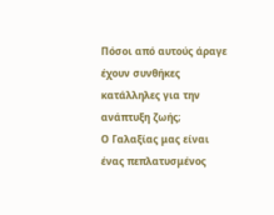Πόσοι από αυτούς άραγε έχουν συνθήκες κατάλληλες για την ανάπτυξη ζωής;
Ο Γαλαξίας μας είναι ένας πεπλατυσμένος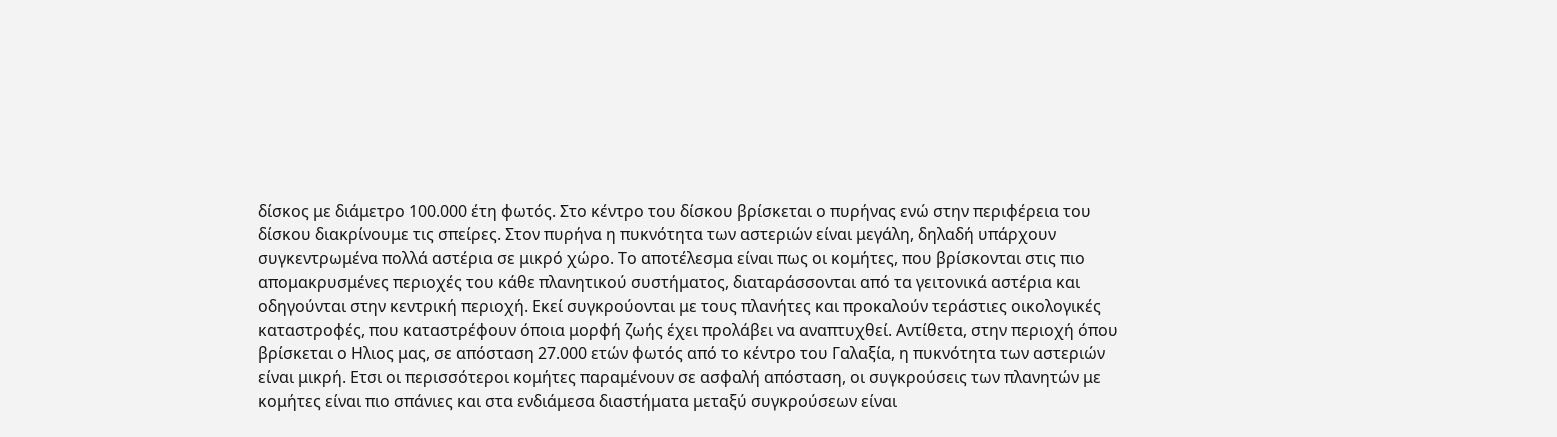δίσκος με διάμετρο 100.000 έτη φωτός. Στο κέντρο του δίσκου βρίσκεται ο πυρήνας ενώ στην περιφέρεια του δίσκου διακρίνουμε τις σπείρες. Στον πυρήνα η πυκνότητα των αστεριών είναι μεγάλη, δηλαδή υπάρχουν συγκεντρωμένα πολλά αστέρια σε μικρό χώρο. Το αποτέλεσμα είναι πως οι κομήτες, που βρίσκονται στις πιο απομακρυσμένες περιοχές του κάθε πλανητικού συστήματος, διαταράσσονται από τα γειτονικά αστέρια και οδηγούνται στην κεντρική περιοχή. Εκεί συγκρούονται με τους πλανήτες και προκαλούν τεράστιες οικολογικές καταστροφές, που καταστρέφουν όποια μορφή ζωής έχει προλάβει να αναπτυχθεί. Αντίθετα, στην περιοχή όπου βρίσκεται ο Ηλιος μας, σε απόσταση 27.000 ετών φωτός από το κέντρο του Γαλαξία, η πυκνότητα των αστεριών είναι μικρή. Ετσι οι περισσότεροι κομήτες παραμένουν σε ασφαλή απόσταση, οι συγκρούσεις των πλανητών με κομήτες είναι πιο σπάνιες και στα ενδιάμεσα διαστήματα μεταξύ συγκρούσεων είναι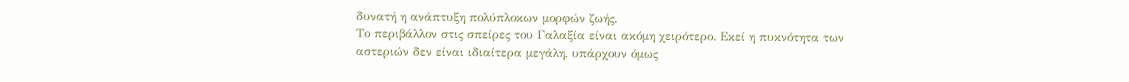δυνατή η ανάπτυξη πολύπλοκων μορφών ζωής.
Το περιβάλλον στις σπείρες του Γαλαξία είναι ακόμη χειρότερο. Εκεί η πυκνότητα των αστεριών δεν είναι ιδιαίτερα μεγάλη, υπάρχουν όμως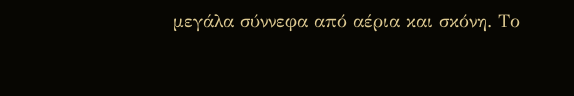μεγάλα σύννεφα από αέρια και σκόνη. Το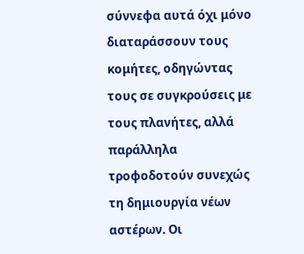σύννεφα αυτά όχι μόνο διαταράσσουν τους κομήτες, οδηγώντας τους σε συγκρούσεις με τους πλανήτες, αλλά παράλληλα τροφοδοτούν συνεχώς τη δημιουργία νέων αστέρων. Οι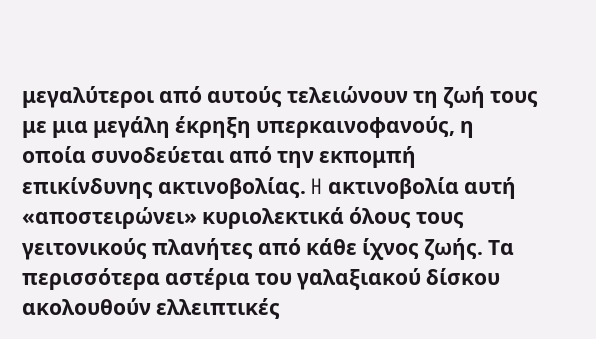μεγαλύτεροι από αυτούς τελειώνουν τη ζωή τους με μια μεγάλη έκρηξη υπερκαινοφανούς, η οποία συνοδεύεται από την εκπομπή επικίνδυνης ακτινοβολίας. H ακτινοβολία αυτή «αποστειρώνει» κυριολεκτικά όλους τους γειτονικούς πλανήτες από κάθε ίχνος ζωής. Τα περισσότερα αστέρια του γαλαξιακού δίσκου ακολουθούν ελλειπτικές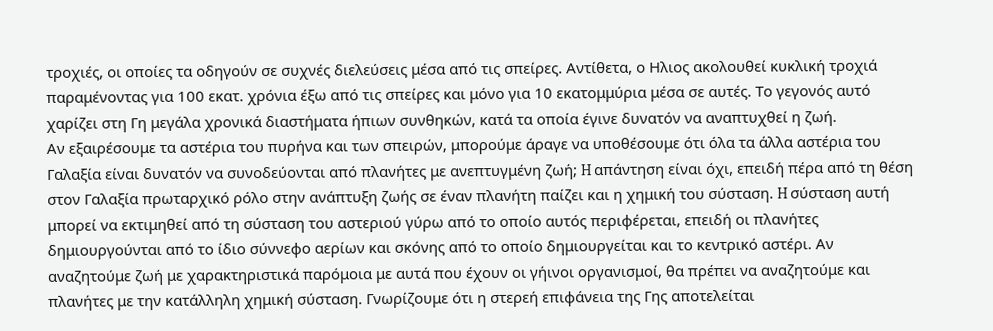τροχιές, οι οποίες τα οδηγούν σε συχνές διελεύσεις μέσα από τις σπείρες. Αντίθετα, ο Ηλιος ακολουθεί κυκλική τροχιά παραμένοντας για 100 εκατ. χρόνια έξω από τις σπείρες και μόνο για 10 εκατομμύρια μέσα σε αυτές. Το γεγονός αυτό χαρίζει στη Γη μεγάλα χρονικά διαστήματα ήπιων συνθηκών, κατά τα οποία έγινε δυνατόν να αναπτυχθεί η ζωή.
Αν εξαιρέσουμε τα αστέρια του πυρήνα και των σπειρών, μπορούμε άραγε να υποθέσουμε ότι όλα τα άλλα αστέρια του Γαλαξία είναι δυνατόν να συνοδεύονται από πλανήτες με ανεπτυγμένη ζωή; H απάντηση είναι όχι, επειδή πέρα από τη θέση στον Γαλαξία πρωταρχικό ρόλο στην ανάπτυξη ζωής σε έναν πλανήτη παίζει και η χημική του σύσταση. H σύσταση αυτή μπορεί να εκτιμηθεί από τη σύσταση του αστεριού γύρω από το οποίο αυτός περιφέρεται, επειδή οι πλανήτες δημιουργούνται από το ίδιο σύννεφο αερίων και σκόνης από το οποίο δημιουργείται και το κεντρικό αστέρι. Αν αναζητούμε ζωή με χαρακτηριστικά παρόμοια με αυτά που έχουν οι γήινοι οργανισμοί, θα πρέπει να αναζητούμε και πλανήτες με την κατάλληλη χημική σύσταση. Γνωρίζουμε ότι η στερεή επιφάνεια της Γης αποτελείται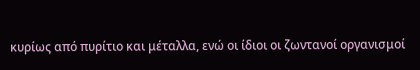κυρίως από πυρίτιο και μέταλλα, ενώ οι ίδιοι οι ζωντανοί οργανισμοί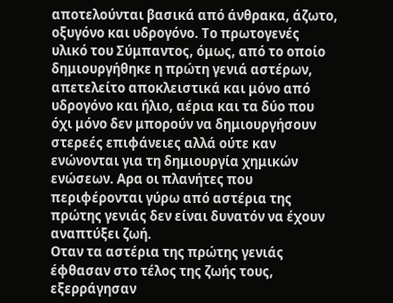αποτελούνται βασικά από άνθρακα, άζωτο, οξυγόνο και υδρογόνο. Το πρωτογενές υλικό του Σύμπαντος, όμως, από το οποίο δημιουργήθηκε η πρώτη γενιά αστέρων, απετελείτο αποκλειστικά και μόνο από υδρογόνο και ήλιο, αέρια και τα δύο που όχι μόνο δεν μπορούν να δημιουργήσουν στερεές επιφάνειες αλλά ούτε καν ενώνονται για τη δημιουργία χημικών ενώσεων. Αρα οι πλανήτες που περιφέρονται γύρω από αστέρια της πρώτης γενιάς δεν είναι δυνατόν να έχουν αναπτύξει ζωή.
Οταν τα αστέρια της πρώτης γενιάς έφθασαν στο τέλος της ζωής τους, εξερράγησαν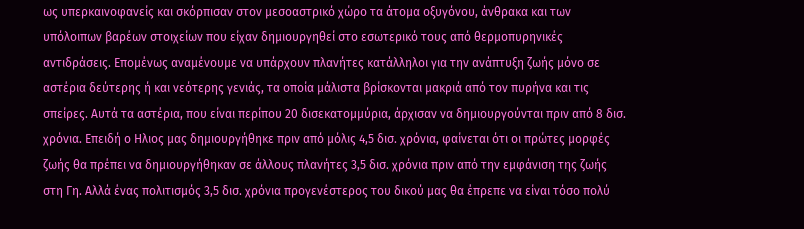ως υπερκαινοφανείς και σκόρπισαν στον μεσοαστρικό χώρο τα άτομα οξυγόνου, άνθρακα και των υπόλοιπων βαρέων στοιχείων που είχαν δημιουργηθεί στο εσωτερικό τους από θερμοπυρηνικές αντιδράσεις. Επομένως αναμένουμε να υπάρχουν πλανήτες κατάλληλοι για την ανάπτυξη ζωής μόνο σε αστέρια δεύτερης ή και νεότερης γενιάς, τα οποία μάλιστα βρίσκονται μακριά από τον πυρήνα και τις σπείρες. Αυτά τα αστέρια, που είναι περίπου 20 δισεκατομμύρια, άρχισαν να δημιουργούνται πριν από 8 δισ. χρόνια. Επειδή ο Ηλιος μας δημιουργήθηκε πριν από μόλις 4,5 δισ. χρόνια, φαίνεται ότι οι πρώτες μορφές ζωής θα πρέπει να δημιουργήθηκαν σε άλλους πλανήτες 3,5 δισ. χρόνια πριν από την εμφάνιση της ζωής στη Γη. Αλλά ένας πολιτισμός 3,5 δισ. χρόνια προγενέστερος του δικού μας θα έπρεπε να είναι τόσο πολύ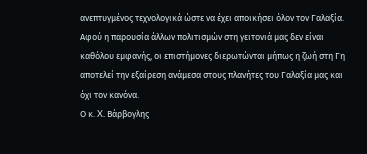ανεπτυγμένος τεχνολογικά ώστε να έχει αποικήσει όλον τον Γαλαξία. Αφού η παρουσία άλλων πολιτισμών στη γειτονιά μας δεν είναι καθόλου εμφανής, οι επιστήμονες διερωτώνται μήπως η ζωή στη Γη αποτελεί την εξαίρεση ανάμεσα στους πλανήτες του Γαλαξία μας και όχι τον κανόνα.
Ο κ. X. Βάρβογλης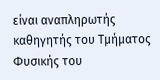είναι αναπληρωτής καθηγητής του Τμήματος Φυσικής του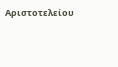Αριστοτελείου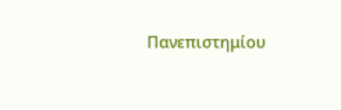Πανεπιστημίου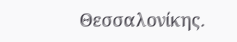Θεσσαλονίκης.